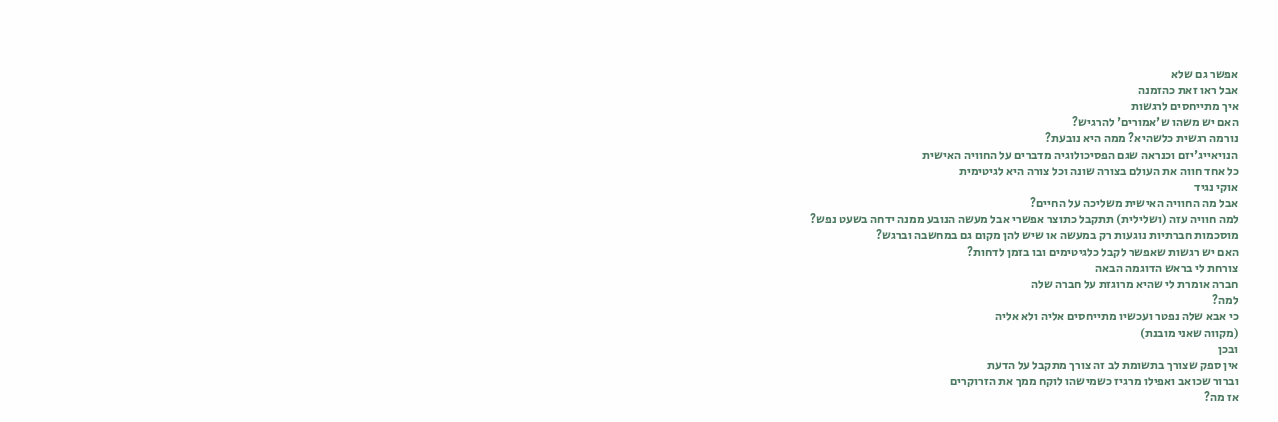אפשר גם שלא
אבל ראו זאת כהזמנה
איך מתייחסים לרגשות
האם יש משהו ש'אמורים' להרגיש?
נורמה רגשית כלשהיא? ממה היא נובעת?
הנויאייג'יזם וכנראה שגם הפסיכולוגיה מדברים על החוויה האישית
כל אחד חווה את העולם בצורה שונה וכל צורה היא לגיטימית
אוקי נגיד
אבל מה החוויה האישית משליכה על החיים?
למה חוויה עזה (ושלילית) תתקבל כתוצר אפשרי אבל מעשה הנובע ממנה ידחה בשעט נפש?
מוסכמות חברתיות נוגעות רק במעשה או שיש להן מקום גם במחשבה וברגש?
האם יש רגשות שאפשר לקבל כלגיטימים ובו בזמן לדחות?
צורחת לי בראש הדוגמה הבאה
חברה אומרת לי שהיא מרוגזת על חברה שלה
למה?
כי אבא שלה נפטר ועכשיו מתייחסים אליה ולא אליה
(מקווה שאני מובנת)
ובכן
אין ספק שצורך בתשומת לב זה צורך מתקבל על הדעת
וברור שכואב ואפילו מרגיז כשמישהו לוקח ממך את הזרוקרים
אז מה?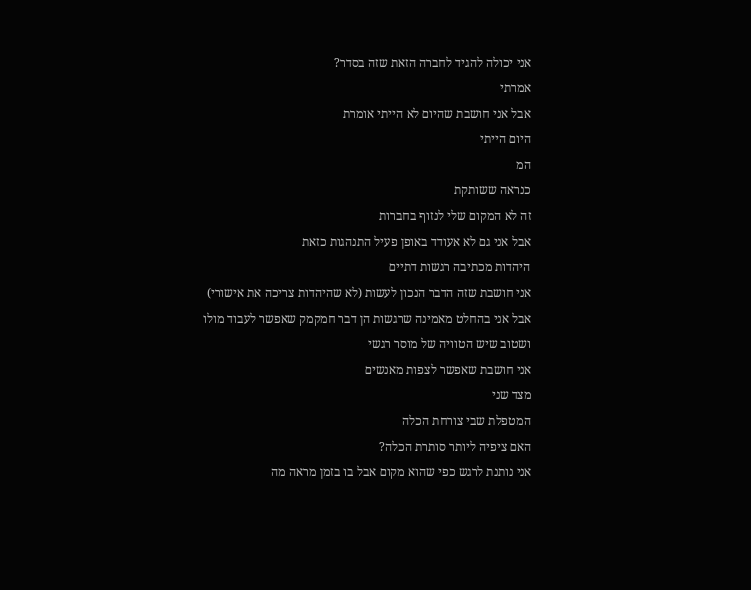אני יכולה להגיד לחברה הזאת שזה בסדר?
אמרתי
אבל אני חושבת שהיום לא הייתי אומרת
היום הייתי
המ
כנראה ששותקת
זה לא המקום שלי לנזוף בחברות
אבל אני גם לא אעודד באופן פעיל התנהגות כזאת
היהדות מכתיבה רגשות דתיים
אני חושבת שזה הדבר הנכון לעשות (לא שהיהדות צריכה את אישורי)
אבל אני בהחלט מאמינה שרגשות הן דבר חמקמק שאפשר לעבוד מולו
ושטוב שיש הטוויה של מוסר רגשי
אני חושבת שאפשר לצפות מאנשים
מצד שני
המטפלת שבי צורחת הכלה
האם ציפיה ליותר סותרת הכלה?
אני נותנת לרגש כפי שהוא מקום אבל בו בזמן מראה מה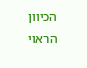הכיוון הראוי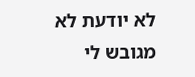לא יודעת לא מגובש לי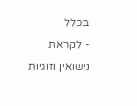בכלל
- לקראת נישואין וזוגיות